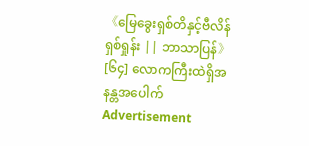《မြေခွေးရှစ်တိနှင့်ဗီလိန်ရှစ်ရှုန်း || ဘာသာပြန်》[၆၄] လောကကြီးထဲရှိအနန္တအပေါက်
Advertisement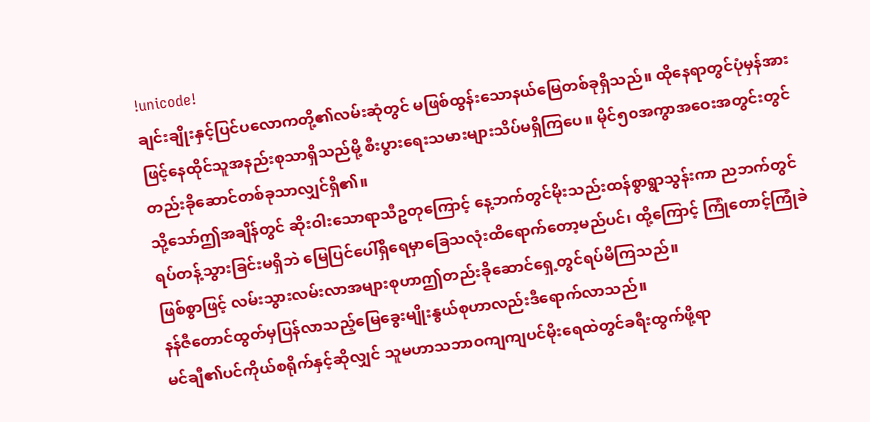!unicode!
ချင်းချိုးနှင့်ပြင်ပလောကတို့၏လမ်းဆုံတွင် မဖြစ်ထွန်းသောနယ်မြေတစ်ခုရှိသည်။ ထိုနေရာတွင်ပုံမှန်အားဖြင့်နေထိုင်သူအနည်းစုသာရှိသည်မို့ စီးပွားရေးသမားများသိပ်မရှိကြပေ။ မိုင်၅၀အကွာအဝေးအတွင်းတွင် တည်းခိုဆောင်တစ်ခုသာလျှင်ရှိ၏။
သို့သော်ဤအချိန်တွင် ဆိုးဝါးသောရာသီဥတုကြောင့် နေ့ဘက်တွင်မိုးသည်းထန်စွာရွာသွန်းကာ ညဘက်တွင်ရပ်တန့်သွားခြင်းမရှိဘဲ မြေပြင်ပေါ်ရှိရေမှာခြေသလုံးထိရောက်တော့မည်ပင်၊ ထို့ကြောင့် ကြုံတောင့်ကြုံခဲဖြစ်စွာဖြင့် လမ်းသွားလမ်းလာအများစုဟာဤတည်းခိုဆောင်ရှေ့တွင်ရပ်မိကြသည်။
နန်ဇီတောင်ထွတ်မှပြန်လာသည့်မြေခွေးမျိုးနွယ်စုဟာလည်းဒီရောက်လာသည်။
မင်ချီ၏ပင်ကိုယ်စရိုက်နှင့်ဆိုလျှင် သူမဟာသဘာဝကျကျပင်မိုးရေထဲတွင်ခရီးထွက်ဖို့ရာ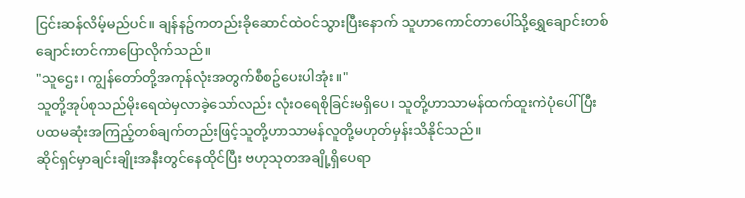ငြင်းဆန်လိမ့်မည်ပင်။ ချန်နဥ်ကတည်းခိုဆောင်ထဲဝင်သွားပြီးနောက် သူဟာကောင်တာပေါ်သို့ရွှေချောင်းတစ်ချောင်းတင်ကာပြောလိုက်သည်။
"သူဌေး၊ ကျွန်တော်တို့အကုန်လုံးအတွက်စီစဥ်ပေးပါအုံး။"
သူတို့အုပ်စုသည်မိုးရေထဲမှလာခဲ့သော်လည်း လုံးဝရေစိုခြင်းမရှိပေ၊ သူတို့ဟာသာမန်ထက်ထူးကဲပုံပေါ်ပြီး ပထမဆုံးအကြည့်တစ်ချက်တည်းဖြင့်သူတို့ဟာသာမန်လူတို့မဟုတ်မှန်းသိနိုင်သည်။
ဆိုင်ရှင်မှာချင်းချိုးအနီးတွင်နေထိုင်ပြီး ဗဟုသုတအချို့ရှိပေရာ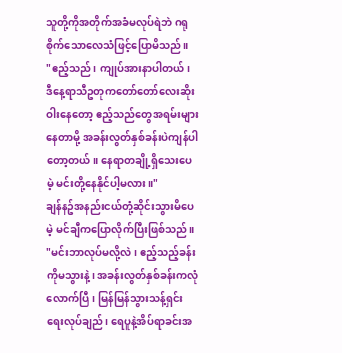သူတို့ကိုအတိုက်အခံမလုပ်ရဲဘဲ ဂရုစိုက်သောလေသံဖြင့်ပြောမိသည်။
"ဧည့်သည်၊ ကျုပ်အားနာပါတယ်၊ ဒီနေ့ရာသီဥတုကတော်တော်လေးဆိုးဝါးနေတော့ ဧည့်သည်တွေအရမ်းများနေတာမို့ အခန်းလွတ်နှစ်ခန်းပဲကျန်ပါတော့တယ်။ နေရာတချို့ရှိသေးပေမဲ့ မင်းတို့နေနိုင်ပါ့မလား။"
ချန်နဥ်အနည်းငယ်တုံ့ဆိုင်းသွားမိပေမဲ့ မင်ချီကပြောလိုက်ပြီးဖြစ်သည်။
"မင်းဘာလုပ်မလို့လဲ၊ ဧည့်သည့်ခန်းကိုမသွားနဲ့၊ အခန်းလွတ်နှစ်ခန်းကလုံလောက်ပြီ၊ မြန်မြန်သွားသန့်ရှင်းရေးလုပ်ချည်၊ ရေပူနဲ့အိပ်ရာခင်းအ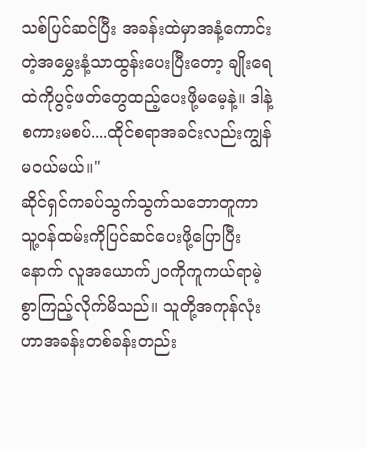သစ်ပြင်ဆင်ပြီး အခန်းထဲမှာအနံ့ကောင်းတဲ့အမွှေးနံ့သာထွန်းပေးပြီးတော့ ချိုးရေထဲကိုပွင့်ဖတ်တွေထည့်ပေးဖို့မမေ့နဲ့။ ဒါနဲ့စကားမစပ်....ထိုင်စရာအခင်းလည်းကျွန်မဝယ်မယ်။"
ဆိုင်ရှင်ကခပ်သွက်သွက်သဘောတူကာ သူ့ဝန်ထမ်းကိုပြင်ဆင်ပေးဖို့ပြောပြီးနောက် လူအယောက်၂၀ကိုကူကယ်ရာမဲ့စွာကြည့်လိုက်မိသည်။ သူတို့အကုန်လုံးဟာအခန်းတစ်ခန်းတည်း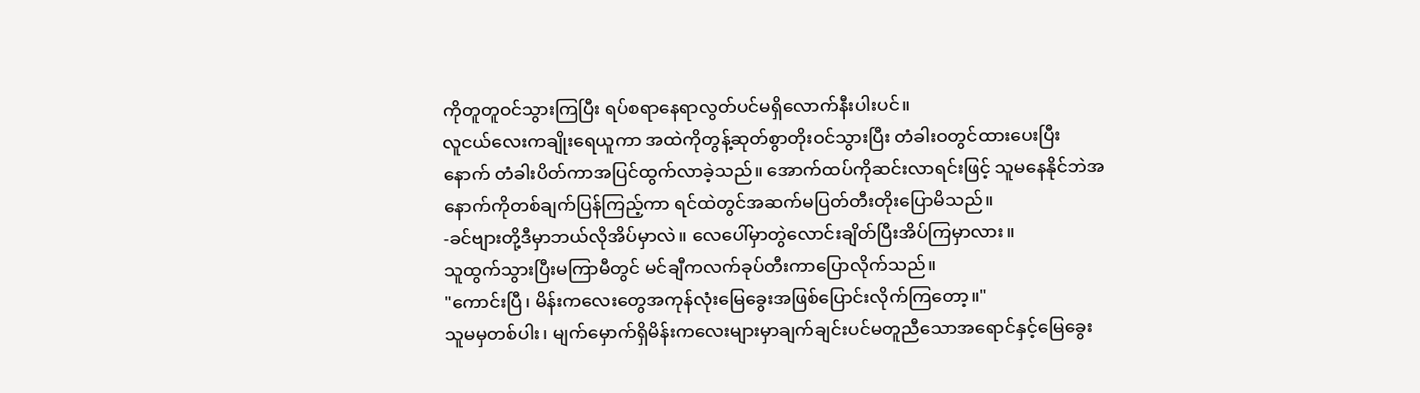ကိုတူတူဝင်သွားကြပြီး ရပ်စရာနေရာလွတ်ပင်မရှိလောက်နီးပါးပင်။
လူငယ်လေးကချိုးရေယူကာ အထဲကိုတွန့်ဆုတ်စွာတိုးဝင်သွားပြီး တံခါးဝတွင်ထားပေးပြီးနောက် တံခါးပိတ်ကာအပြင်ထွက်လာခဲ့သည်။ အောက်ထပ်ကိုဆင်းလာရင်းဖြင့် သူမနေနိုင်ဘဲအနောက်ကိုတစ်ချက်ပြန်ကြည့်ကာ ရင်ထဲတွင်အဆက်မပြတ်တီးတိုးပြောမိသည်။
-ခင်ဗျားတို့ဒီမှာဘယ်လိုအိပ်မှာလဲ။ လေပေါ်မှာတွဲလောင်းချိတ်ပြီးအိပ်ကြမှာလား။
သူထွက်သွားပြီးမကြာမီတွင် မင်ချီကလက်ခုပ်တီးကာပြောလိုက်သည်။
"ကောင်းပြီ၊ မိန်းကလေးတွေအကုန်လုံးမြေခွေးအဖြစ်ပြောင်းလိုက်ကြတော့။"
သူမမှတစ်ပါး၊ မျက်မှောက်ရှိမိန်းကလေးများမှာချက်ချင်းပင်မတူညီသောအရောင်နှင့်မြေခွေး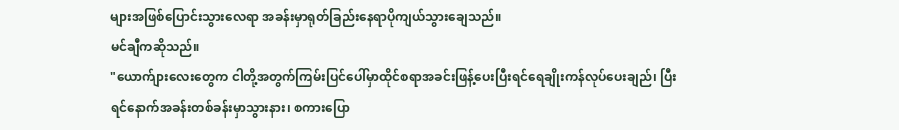များအဖြစ်ပြောင်းသွားလေရာ အခန်းမှာရုတ်ခြည်းနေရာပိုကျယ်သွားချေသည်။
မင်ချီကဆိုသည်။
"ယောက်ျားလေးတွေက ငါတို့အတွက်ကြမ်းပြင်ပေါ်မှာထိုင်စရာအခင်းဖြန့်ပေးပြီးရင်ရေချိုးကန်လုပ်ပေးချည်၊ ပြီးရင်နောက်အခန်းတစ်ခန်းမှာသွားနား၊ စကားပြော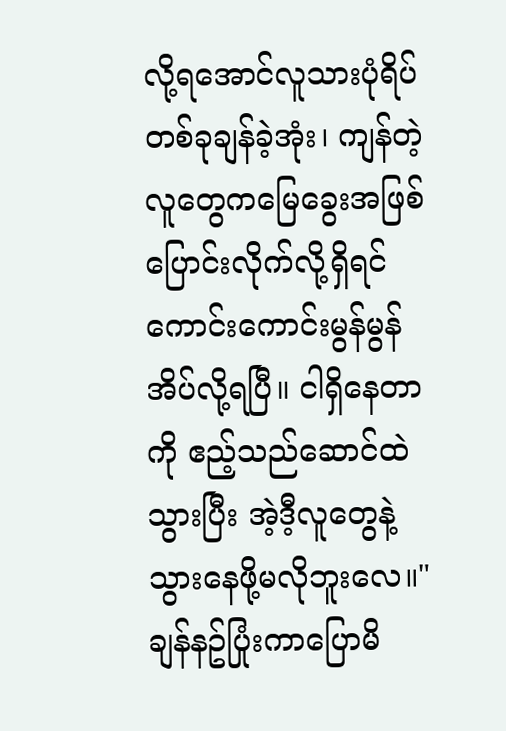လို့ရအောင်လူသားပုံရိပ်တစ်ခုချန်ခဲ့အုံး၊ ကျန်တဲ့လူတွေကမြေခွေးအဖြစ်ပြောင်းလိုက်လို့ရှိရင် ကောင်းကောင်းမွန်မွန်အိပ်လို့ရပြီ။ ငါရှိနေတာကို ဧည့်သည်ဆောင်ထဲသွားပြီး အဲ့ဒီ့လူတွေနဲ့သွားနေဖို့မလိုဘူးလေ။"
ချန်နဥ်ပြုံးကာပြောမိ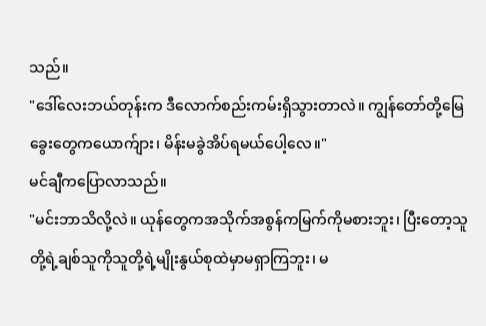သည်။
"ဒေါ်လေးဘယ်တုန်းက ဒီလောက်စည်းကမ်းရှိသွားတာလဲ။ ကျွန်တော်တို့မြေခွေးတွေကယောက်ျား၊ မိန်းမခွဲအိပ်ရမယ်ပေါ့လေ။"
မင်ချီကပြောလာသည်။
"မင်းဘာသိလို့လဲ။ ယုန်တွေကအသိုက်အစွန်ကမြက်ကိုမစားဘူး၊ ပြီးတော့သူတို့ရဲ့ချစ်သူကိုသူတို့ရဲ့မျိုးနွယ်စုထဲမှာမရှာကြဘူး၊ မ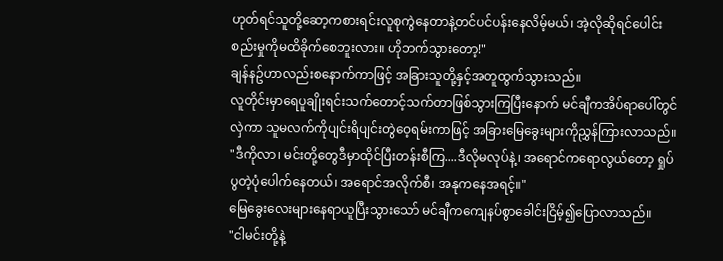ဟုတ်ရင်သူတို့ဆော့ကစားရင်းလူစုကွဲနေတာနဲ့တင်ပင်ပန်းနေလိမ့်မယ်၊ အဲ့လိုဆိုရင်ပေါင်းစည်းမှုကိုမထိခိုက်စေဘူးလား။ ဟိုဘက်သွားတော့!"
ချန်နဥ်ဟာလည်းစနောက်ကာဖြင့် အခြားသူတို့နှင့်အတူထွက်သွားသည်။
လူတိုင်းမှာရေပူချိုးရင်းသက်တောင့်သက်တာဖြစ်သွားကြပြီးနောက် မင်ချီကအိပ်ရာပေါ်တွင်လှဲကာ သူမလက်ကိုပျင်းရိပျင်းတွဲဝေ့ရမ်းကာဖြင့် အခြားမြေခွေးများကိုညွှန်ကြားလာသည်။
"ဒီကိုလာ၊ မင်းတို့တွေဒီမှာထိုင်ပြီးတန်းစီကြ....ဒီလိုမလုပ်နဲ့၊ အရောင်ကရောလွယ်တော့ ရှုပ်ပွတဲ့ပုံပေါက်နေတယ်၊ အရောင်အလိုက်စီ၊ အနုကနေအရင့်။"
မြေခွေးလေးများနေရာယူပြီးသွားသော် မင်ချီကကျေနပ်စွာခေါင်းငြိမ့်၍ပြောလာသည်။
"ငါမင်းတို့နဲ့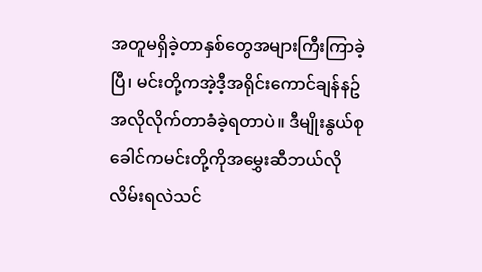အတူမရှိခဲ့တာနှစ်တွေအများကြီးကြာခဲ့ပြီ၊ မင်းတို့ကအဲ့ဒီ့အရိုင်းကောင်ချန်နဥ်အလိုလိုက်တာခံခဲ့ရတာပဲ။ ဒီမျိုးနွယ်စုခေါင်ကမင်းတို့ကိုအမွှေးဆီဘယ်လိုလိမ်းရလဲသင်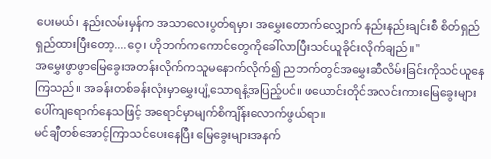ပေးမယ်၊ နည်းလမ်းမှန်က အသာလေးပွတ်ရမှာ၊ အမွှေးတောက်လျှောက် နည်းနည်းချင်းစီ စိတ်ရှည်ရှည်ထားပြီးတော့....ဝေ့၊ ဟိုဘက်ကကောင်တွေကိုခေါ်လာပြီးသင်ယူခိုင်းလိုက်ချည်။"
အမွှေးဖွာဖွာမြေခွေးအတန်းလိုက်ကသူမနောက်လိုက်၍ ညဘက်တွင်အမွှေးဆီလိမ်းခြင်းကိုသင်ယူနေကြသည်။ အခန်းတစ်ခန်းလုံးမှာမွှေးပျံ့သောရနံ့အပြည့်ပင်။ ဖယောင်းတိုင်အလင်းကားမြေခွေးများပေါ်ကျရောက်နေသဖြင့် အရောင်မှာမျက်စိကျိန်းလောက်ဖွယ်ရာ။
မင်ချီတစ်အောင့်ကြာသင်ပေးနေပြီး မြေခွေးများအနက်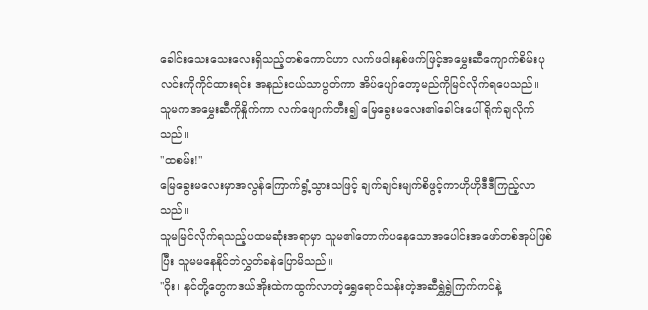ခေါင်းသေးသေးလေးရှိသည့်တစ်ကောင်ဟာ လက်ဖဝါးနှစ်ဖက်ဖြင့်အမွှေးဆီကျောက်စိမ်းပုလင်းကိုကိုင်ထားရင်း အနည်းငယ်သာပွတ်ကာ အိပ်ပျော်တော့မည်ကိုမြင်လိုက်ရပေသည်။
သူမကအမွှေးဆီကိုနှိုက်ကာ လက်ဖျောက်တီး၍ မြေခွေးမလေး၏ခေါင်းပေါ်ရိုက်ချလိုက်သည်။
"ထစမ်း!"
မြေခွေးမလေးမှာအလွန်ကြောက်ရွံ့သွားသဖြင့် ချက်ချင်းမျက်စိဖွင့်ကာဟိုဟိုဒီဒီကြည့်လာသည်။
သူမမြင်လိုက်ရသည့်ပထမဆုံးအရာမှာ သူမ၏တောက်ပနေသောအပေါင်းအဖော်တစ်အုပ်ဖြစ်ပြီး သူမမနေနိုင်ဘဲလွှတ်ခနဲပြောမိသည်။
"ဝိုး၊ နင်တို့တွေကဒယ်အိုးထဲကထွက်လာတဲ့ရွှေရောင်သန်းတဲ့အဆီရွှဲရွှဲကြက်ကင်နဲ့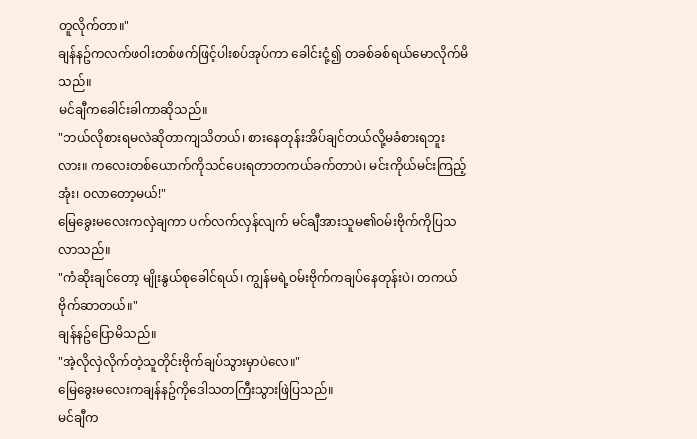တူလိုက်တာ။"
ချန်နဥ်ကလက်ဖဝါးတစ်ဖက်ဖြင့်ပါးစပ်အုပ်ကာ ခေါင်းငုံ့၍ တခစ်ခစ်ရယ်မောလိုက်မိသည်။
မင်ချီကခေါင်းခါကာဆိုသည်။
"ဘယ်လိုစားရမလဲဆိုတာကျသိတယ်၊ စားနေတုန်းအိပ်ချင်တယ်လို့မခံစားရဘူးလား။ ကလေးတစ်ယောက်ကိုသင်ပေးရတာတကယ်ခက်တာပဲ၊ မင်းကိုယ်မင်းကြည့်အုံး၊ ဝလာတော့မယ်!"
မြေခွေးမလေးကလှဲချကာ ပက်လက်လှန်လျက် မင်ချီအားသူမ၏ဝမ်းဗိုက်ကိုပြသလာသည်။
"ကံဆိုးချင်တော့ မျိုးနွယ်စုခေါင်ရယ်၊ ကျွန်မရဲ့ဝမ်းဗိုက်ကချပ်နေတုန်းပဲ၊ တကယ်ဗိုက်ဆာတယ်။"
ချန်နဥ်ပြောမိသည်။
"အဲ့လိုလှဲလိုက်တဲ့သူတိုင်းဗိုက်ချပ်သွားမှာပဲလေ။"
မြေခွေးမလေးကချန်နဥ်ကိုဒေါသတကြီးသွားဖြဲပြသည်။
မင်ချီက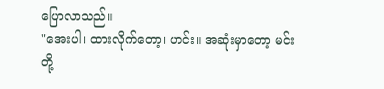ပြောလာသည်။
"အေးပါ၊ ထားလိုက်တော့၊ ဟင်း။ အဆုံးမှာတော့ မင်းတို့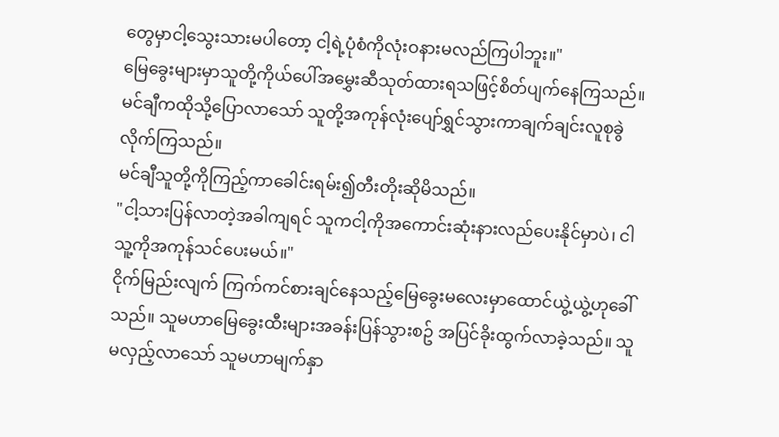တွေမှာငါ့သွေးသားမပါတော့ ငါ့ရဲ့ပုံစံကိုလုံးဝနားမလည်ကြပါဘူး။"
မြေခွေးများမှာသူတို့ကိုယ်ပေါ်အမွှေးဆီသုတ်ထားရသဖြင့်စိတ်ပျက်နေကြသည်။ မင်ချီကထိုသို့ပြောလာသော် သူတို့အကုန်လုံးပျော်ရွှင်သွားကာချက်ချင်းလူစုခွဲလိုက်ကြသည်။
မင်ချီသူတို့ကိုကြည့်ကာခေါင်းရမ်း၍တီးတိုးဆိုမိသည်။
"ငါ့သားပြန်လာတဲ့အခါကျရင် သူကငါ့ကိုအကောင်းဆုံးနားလည်ပေးနိုင်မှာပဲ၊ ငါသူ့ကိုအကုန်သင်ပေးမယ်။"
ငိုက်မြည်းလျက် ကြက်ကင်စားချင်နေသည့်မြေခွေးမလေးမှာထောင်ယွဲ့ယွဲ့ဟုခေါ်သည်။ သူမဟာမြေခွေးထီးများအခန်းပြန်သွားစဥ် အပြင်ခိုးထွက်လာခဲ့သည်။ သူမလှည့်လာသော် သူမဟာမျက်နှာ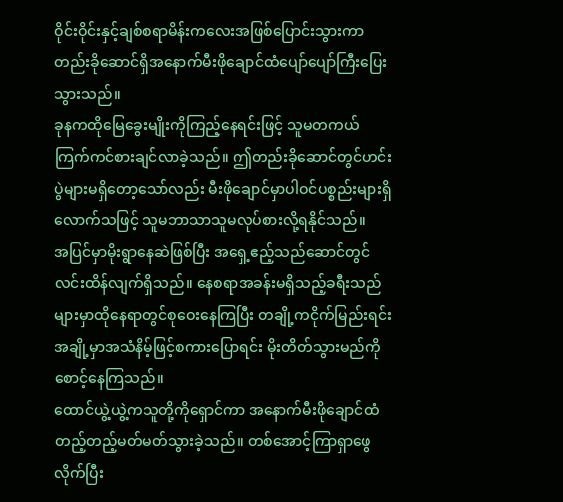ဝိုင်းဝိုင်းနှင့်ချစ်စရာမိန်းကလေးအဖြစ်ပြောင်းသွားကာ တည်းခိုဆောင်ရှိအနောက်မီးဖိုချောင်ထံပျော်ပျော်ကြီးပြေးသွားသည်။
ခုနကထိုမြေခွေးမျိုးကိုကြည့်နေရင်းဖြင့် သူမတကယ်ကြက်ကင်စားချင်လာခဲ့သည်။ ဤတည်းခိုဆောင်တွင်ဟင်းပွဲများမရှိတော့သော်လည်း မီးဖိုချောင်မှာပါဝင်ပစ္စည်းများရှိလောက်သဖြင့် သူမဘာသာသူမလုပ်စားလို့ရနိုင်သည်။
အပြင်မှာမိုးရွာနေဆဲဖြစ်ပြီး အရှေ့ဧည့်သည်ဆောင်တွင်လင်းထိန်လျက်ရှိသည်။ နေစရာအခန်းမရှိသည့်ခရီးသည်များမှာထိုနေရာတွင်စုဝေးနေကြပြီး တချို့ကငိုက်မြည်းရင်း အချို့မှာအသံနိမ့်ဖြင့်စကားပြောရင်း မိုးတိတ်သွားမည်ကိုစောင့်နေကြသည်။
ထောင်ယွဲ့ယွဲ့ကသူတို့ကိုရှောင်ကာ အနောက်မီးဖိုချောင်ထံတည့်တည့်မတ်မတ်သွားခဲ့သည်။ တစ်အောင့်ကြာရှာဖွေလိုက်ပြီး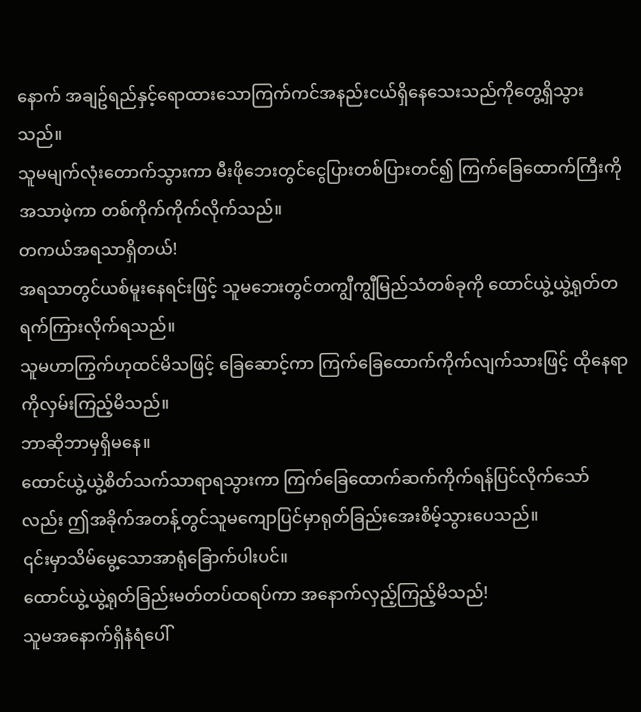နောက် အချဥ်ရည်နှင့်ရောထားသောကြက်ကင်အနည်းငယ်ရှိနေသေးသည်ကိုတွေ့ရှိသွားသည်။
သူမမျက်လုံးတောက်သွားကာ မီးဖိုဘေးတွင်ငွေပြားတစ်ပြားတင်၍ ကြက်ခြေထောက်ကြီးကိုအသာဖဲ့ကာ တစ်ကိုက်ကိုက်လိုက်သည်။
တကယ်အရသာရှိတယ်!
အရသာတွင်ယစ်မူးနေရင်းဖြင့် သူမဘေးတွင်တကျွီကျွီမြည်သံတစ်ခုကို ထောင်ယွဲ့ယွဲ့ရုတ်တရက်ကြားလိုက်ရသည်။
သူမဟာကြွက်ဟုထင်မိသဖြင့် ခြေဆောင့်ကာ ကြက်ခြေထောက်ကိုက်လျက်သားဖြင့် ထိုနေရာကိုလှမ်းကြည့်မိသည်။
ဘာဆိုဘာမှရှိမနေ။
ထောင်ယွဲ့ယွဲ့စိတ်သက်သာရာရသွားကာ ကြက်ခြေထောက်ဆက်ကိုက်ရန်ပြင်လိုက်သော်လည်း ဤအခိုက်အတန့်တွင်သူမကျောပြင်မှာရုတ်ခြည်းအေးစိမ့်သွားပေသည်။
၎င်းမှာသိမ်မွေ့သောအာရုံခြောက်ပါးပင်။
ထောင်ယွဲ့ယွဲ့ရုတ်ခြည်းမတ်တပ်ထရပ်ကာ အနောက်လှည့်ကြည့်မိသည်!
သူမအနောက်ရှိနံရံပေါ်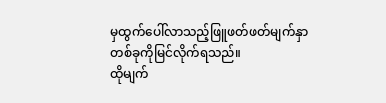မှထွက်ပေါ်လာသည့်ဖြူဖတ်ဖတ်မျက်နှာတစ်ခုကိုမြင်လိုက်ရသည်။
ထိုမျက်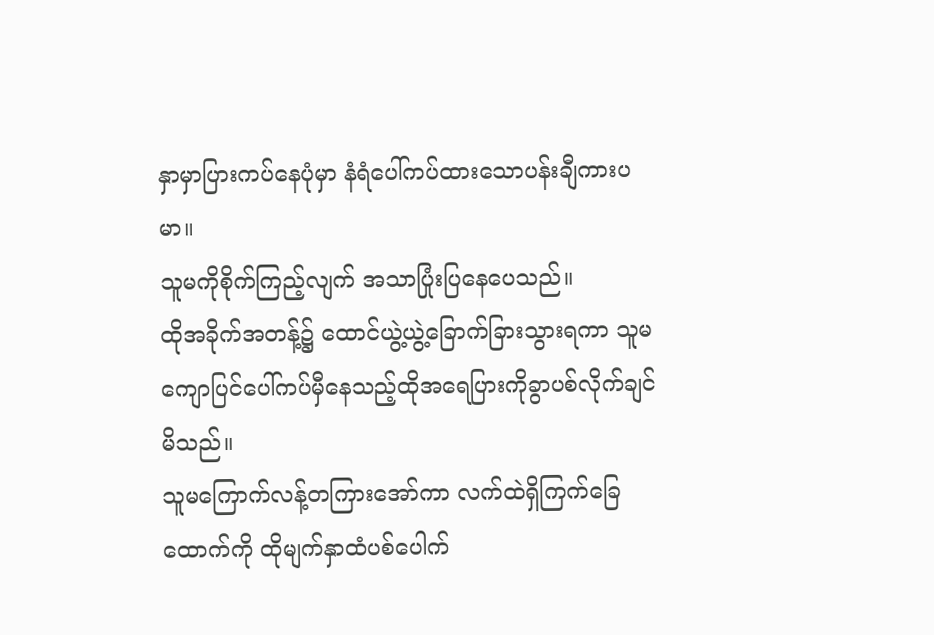နှာမှာပြားကပ်နေပုံမှာ နံရံပေါ်ကပ်ထားသောပန်းချီကားပမာ။
သူမကိုစိုက်ကြည့်လျက် အသာပြုံးပြနေပေသည်။
ထိုအခိုက်အတန့်၌ ထောင်ယွဲ့ယွဲ့ခြောက်ခြားသွားရကာ သူမကျောပြင်ပေါ်ကပ်မှီနေသည့်ထိုအရေပြားကိုခွာပစ်လိုက်ချင်မိသည်။
သူမကြောက်လန့်တကြားအော်ကာ လက်ထဲရှိကြက်ခြေထောက်ကို ထိုမျက်နှာထံပစ်ပေါက်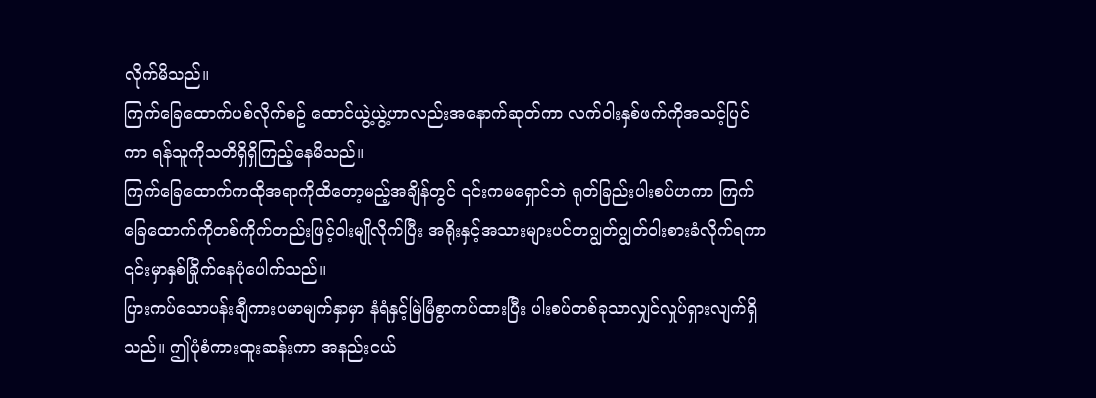လိုက်မိသည်။
ကြက်ခြေထောက်ပစ်လိုက်စဥ် ထောင်ယွဲ့ယွဲ့ဟာလည်းအနောက်ဆုတ်ကာ လက်ဝါးနှစ်ဖက်ကိုအသင့်ပြင်ကာ ရန်သူကိုသတိရှိရှိကြည့်နေမိသည်။
ကြက်ခြေထောက်ကထိုအရာကိုထိတော့မည့်အချိန်တွင် ၎င်းကမရှောင်ဘဲ ရုတ်ခြည်းပါးစပ်ဟကာ ကြက်ခြေထောက်ကိုတစ်ကိုက်တည်းဖြင့်ဝါးမျိုလိုက်ပြီး အရိုးနှင့်အသားများပင်တဂျွတ်ဂျွတ်ဝါးစားခံလိုက်ရကာ ၎င်းမှာနှစ်ခြိုက်နေပုံပေါက်သည်။
ပြားကပ်သောပန်းချီကားပမာမျက်နှာမှာ နံရံနှင့်မြဲမြံစွာကပ်ထားပြီး ပါးစပ်တစ်ခုသာလျှင်လှုပ်ရှားလျက်ရှိသည်။ ဤပုံစံကားထူးဆန်းကာ အနည်းငယ်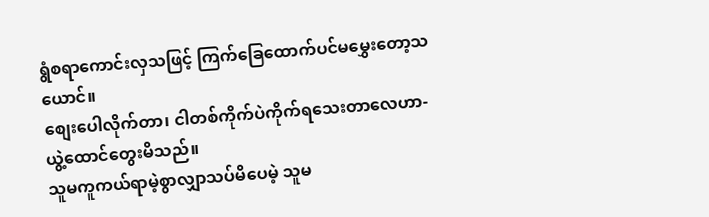ရွံစရာကောင်းလှသဖြင့် ကြက်ခြေထောက်ပင်မမွှေးတော့သယောင်။
စျေးပေါလိုက်တာ၊ ငါတစ်ကိုက်ပဲကိုက်ရသေးတာလေဟာ-
ယွဲ့ထောင်တွေးမိသည်။
သူမကူကယ်ရာမဲ့စွာလျှာသပ်မိပေမဲ့ သူမ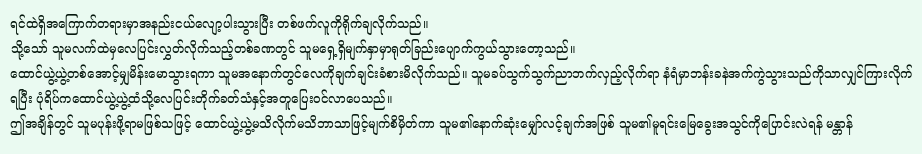ရင်ထဲရှိအကြောက်တရားမှာအနည်းငယ်လျော့ပါးသွားပြီး တစ်ဖက်လူကိုရိုက်ချလိုက်သည်။
သို့သော် သူမလက်ထဲမှလေပြင်းလွှတ်လိုက်သည့်တစ်ခဏတွင် သူမရှေ့ရှိမျက်နှာမှာရုတ်ခြည်းပျောက်ကွယ်သွားတော့သည်။
ထောင်ယွဲ့ယွဲ့တစ်အောင့်မျှမိန်းမောသွားရကာ သူမအနောက်တွင်လေကိုချက်ချင်းခံစားမိလိုက်သည်။ သူမခပ်သွက်သွက်ညာဘက်လှည့်လိုက်ရာ နံရံမှာဘန်းခနဲအက်ကွဲသွားသည်ကိုသာလျှင်ကြားလိုက်ရပြီး ပုံရိပ်ကထောင်ယွဲ့ယွဲ့ထံသို့လေပြင်းတိုက်ခတ်သံနှင့်အတူပြေးဝင်လာပေသည်။
ဤအချိန်တွင် သူမပုန်းဖို့ရာမဖြစ်သဖြင့် ထောင်ယွဲ့ယွဲ့မသိလိုက်မသိဘာသာဖြင့်မျက်စိမှိတ်ကာ သူမ၏နောက်ဆုံးမျှော်လင့်ချက်အဖြစ် သူမ၏မူရင်းမြေခွေးအသွင်ကိုပြောင်းလဲရန် မန္တာန်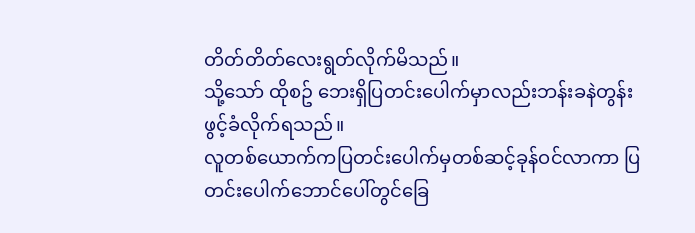တိတ်တိတ်လေးရွတ်လိုက်မိသည်။
သို့သော် ထိုစဥ် ဘေးရှိပြတင်းပေါက်မှာလည်းဘန်းခနဲတွန်းဖွင့်ခံလိုက်ရသည်။
လူတစ်ယောက်ကပြတင်းပေါက်မှတစ်ဆင့်ခုန်ဝင်လာကာ ပြတင်းပေါက်ဘောင်ပေါ်တွင်ခြေ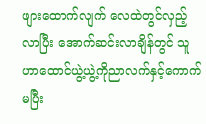ဖျားထောက်လျက် လေထဲတွင်လှည့်လာပြီး အောက်ဆင်းလာချိန်တွင် သူဟာထောင်ယွဲ့ယွဲ့ကိုညာလက်နှင့်ကောက်မပြီး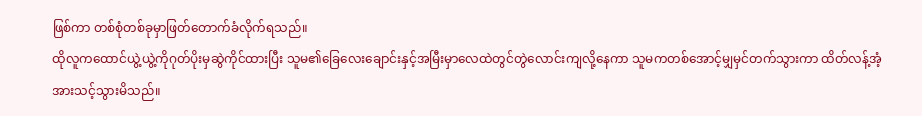ဖြစ်ကာ တစ်စုံတစ်ခုမှာဖြတ်တောက်ခံလိုက်ရသည်။
ထိုလူကထောင်ယွဲ့ယွဲ့ကိုဂုတ်ပိုးမှဆွဲကိုင်ထားပြီး သူမ၏ခြေလေးချောင်းနှင့်အမြီးမှာလေထဲတွင်တွဲလောင်းကျလို့နေကာ သူမကတစ်အောင့်မျှမှင်တက်သွားကာ ထိတ်လန့်အံ့အားသင့်သွားမိသည်။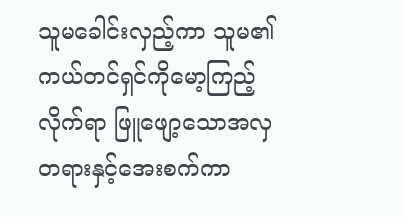သူမခေါင်းလှည့်ကာ သူမ၏ကယ်တင်ရှင်ကိုမော့ကြည့်လိုက်ရာ ဖြူဖျော့သောအလှတရားနှင့်အေးစက်ကာ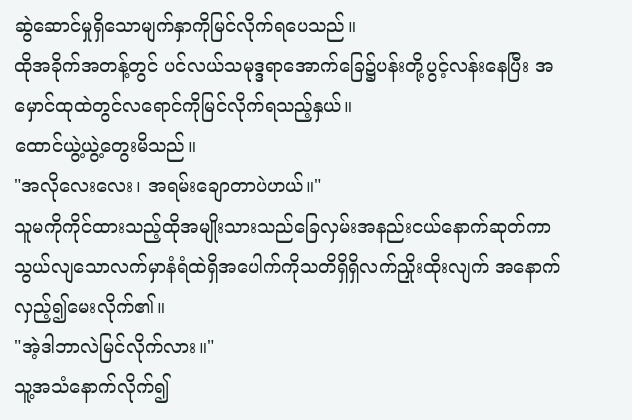ဆွဲဆောင်မှုရှိသောမျက်နှာကိုမြင်လိုက်ရပေသည်။
ထိုအခိုက်အတန့်တွင် ပင်လယ်သမုဒ္ဒရာအောက်ခြေ၌ပန်းတို့ပွင့်လန်းနေပြီး အမှောင်ထုထဲတွင်လရောင်ကိုမြင်လိုက်ရသည့်နှယ်။
ထောင်ယွဲ့ယွဲ့တွေးမိသည်။
"အလိုလေးလေး၊ အရမ်းချောတာပဲဟယ်။"
သူမကိုကိုင်ထားသည့်ထိုအမျိုးသားသည်ခြေလှမ်းအနည်းငယ်နောက်ဆုတ်ကာ သွယ်လျသောလက်မှာနံရံထဲရှိအပေါက်ကိုသတိရှိရှိလက်ညှိုးထိုးလျက် အနောက်လှည့်၍မေးလိုက်၏။
"အဲ့ဒါဘာလဲမြင်လိုက်လား။"
သူ့အသံနောက်လိုက်၍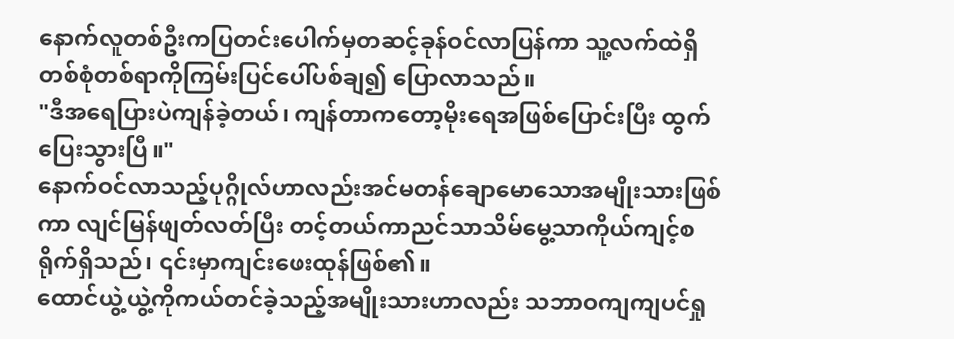နောက်လူတစ်ဦးကပြတင်းပေါက်မှတဆင့်ခုန်ဝင်လာပြန်ကာ သူ့လက်ထဲရှိတစ်စုံတစ်ရာကိုကြမ်းပြင်ပေါ်ပစ်ချ၍ ပြောလာသည်။
"ဒီအရေပြားပဲကျန်ခဲ့တယ်၊ ကျန်တာကတော့မိုးရေအဖြစ်ပြောင်းပြီး ထွက်ပြေးသွားပြီ။"
နောက်ဝင်လာသည့်ပုဂ္ဂိုလ်ဟာလည်းအင်မတန်ချောမောသောအမျိုးသားဖြစ်ကာ လျင်မြန်ဖျတ်လတ်ပြီး တင့်တယ်ကာညင်သာသိမ်မွေ့သာကိုယ်ကျင့်စရိုက်ရှိသည်၊ ၎င်းမှာကျင်းဖေးထုန်ဖြစ်၏။
ထောင်ယွဲ့ယွဲ့ကိုကယ်တင်ခဲ့သည့်အမျိုးသားဟာလည်း သဘာဝကျကျပင်ရှု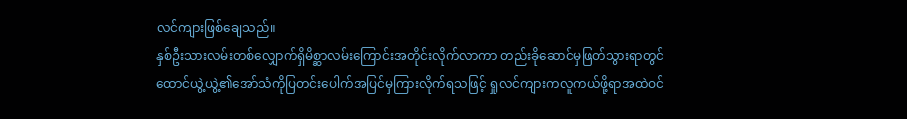လင်ကျားဖြစ်ချေသည်။
နှစ်ဦးသားလမ်းတစ်လျှောက်ရှိမိစ္ဆာလမ်းကြောင်းအတိုင်းလိုက်လာကာ တည်းခိုဆောင်မှဖြတ်သွားရာတွင် ထောင်ယွဲ့ယွဲ့၏အော်သံကိုပြတင်းပေါက်အပြင်မှကြားလိုက်ရသဖြင့် ရှုလင်ကျားကလူကယ်ဖို့ရာအထဲဝင်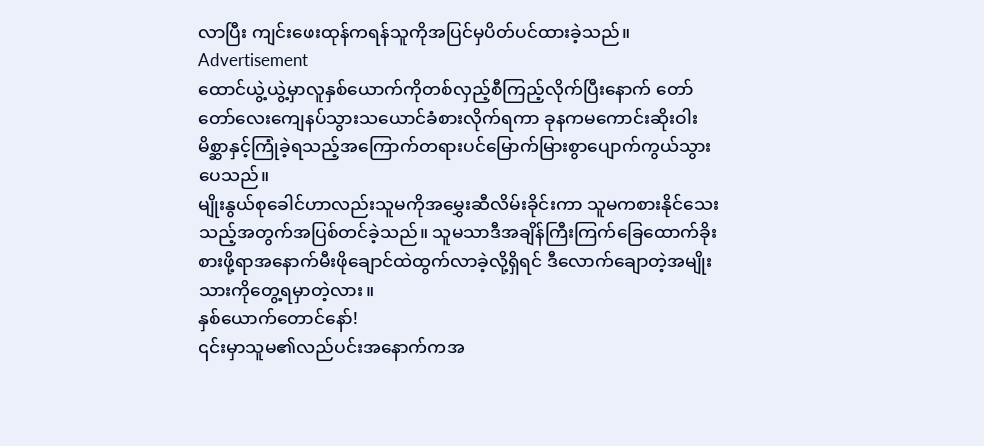လာပြီး ကျင်းဖေးထုန်ကရန်သူကိုအပြင်မှပိတ်ပင်ထားခဲ့သည်။
Advertisement
ထောင်ယွဲ့ယွဲ့မှာလူနှစ်ယောက်ကိုတစ်လှည့်စီကြည့်လိုက်ပြီးနောက် တော်တော်လေးကျေနပ်သွားသယောင်ခံစားလိုက်ရကာ ခုနကမကောင်းဆိုးဝါးမိစ္ဆာနှင့်ကြုံခဲ့ရသည့်အကြောက်တရားပင်မြောက်မြားစွာပျောက်ကွယ်သွားပေသည်။
မျိုးနွယ်စုခေါင်ဟာလည်းသူမကိုအမွှေးဆီလိမ်းခိုင်းကာ သူမကစားနိုင်သေးသည့်အတွက်အပြစ်တင်ခဲ့သည်။ သူမသာဒီအချိန်ကြီးကြက်ခြေထောက်ခိုးစားဖို့ရာအနောက်မီးဖိုချောင်ထဲထွက်လာခဲ့လို့ရှိရင် ဒီလောက်ချောတဲ့အမျိုးသားကိုတွေ့ရမှာတဲ့လား။
နှစ်ယောက်တောင်နော်!
၎င်းမှာသူမ၏လည်ပင်းအနောက်ကအ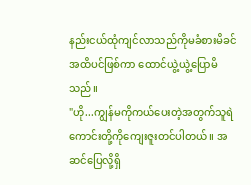နည်းငယ်ထုံကျင်လာသည်ကိုမခံစားမိခင်အထိပင်ဖြစ်ကာ ထောင်ယွဲ့ယွဲ့ပြောမိသည်။
"ဟို...ကျွန်မကိုကယ်ပေးတဲ့အတွက်သူရဲကောင်းတို့ကိုကျေးဇူးတင်ပါတယ်။ အဆင်ပြေလို့ရှိ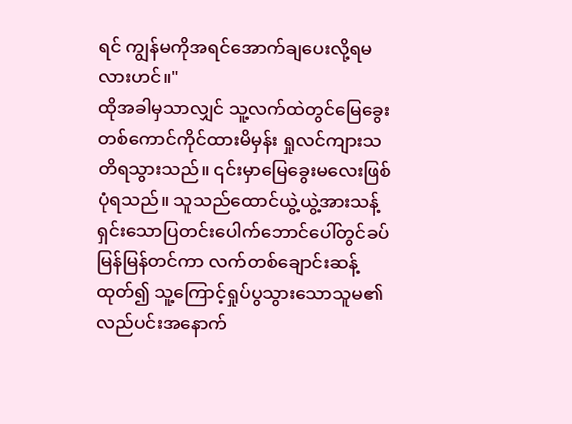ရင် ကျွန်မကိုအရင်အောက်ချပေးလို့ရမလားဟင်။"
ထိုအခါမှသာလျှင် သူ့လက်ထဲတွင်မြေခွေးတစ်ကောင်ကိုင်ထားမိမှန်း ရှုလင်ကျားသတိရသွားသည်။ ၎င်းမှာမြေခွေးမလေးဖြစ်ပုံရသည်။ သူသည်ထောင်ယွဲ့ယွဲ့အားသန့်ရှင်းသောပြတင်းပေါက်ဘောင်ပေါ်တွင်ခပ်မြန်မြန်တင်ကာ လက်တစ်ချောင်းဆန့်ထုတ်၍ သူ့ကြောင့်ရှုပ်ပွသွားသောသူမ၏လည်ပင်းအနောက်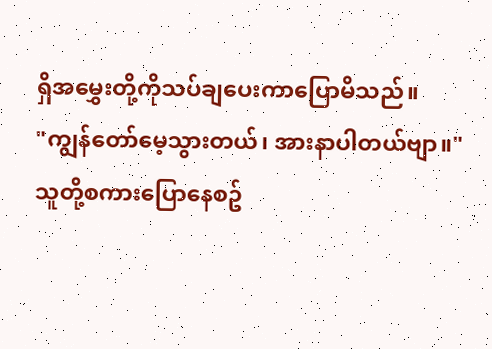ရှိအမွှေးတို့ကိုသပ်ချပေးကာပြောမိသည်။
"ကျွန်တော်မေ့သွားတယ်၊ အားနာပါတယ်ဗျာ။"
သူတို့စကားပြောနေစဥ်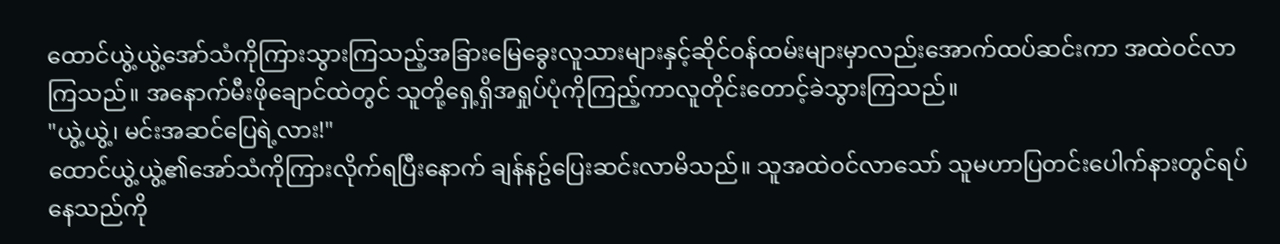ထောင်ယွဲ့ယွဲ့အော်သံကိုကြားသွားကြသည့်အခြားမြေခွေးလူသားများနှင့်ဆိုင်ဝန်ထမ်းများမှာလည်းအောက်ထပ်ဆင်းကာ အထဲဝင်လာကြသည်။ အနောက်မီးဖိုချောင်ထဲတွင် သူတို့ရှေ့ရှိအရှုပ်ပုံကိုကြည့်ကာလူတိုင်းတောင့်ခဲသွားကြသည်။
"ယွဲ့ယွဲ့၊ မင်းအဆင်ပြေရဲ့လား!"
ထောင်ယွဲ့ယွဲ့၏အော်သံကိုကြားလိုက်ရပြီးနောက် ချန်နဥ်ပြေးဆင်းလာမိသည်။ သူအထဲဝင်လာသော် သူမဟာပြတင်းပေါက်နားတွင်ရပ်နေသည်ကို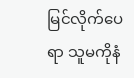မြင်လိုက်ပေရာ သူမကိုနံ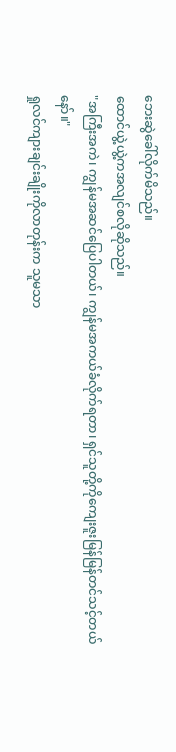ဘေးဆွဲခေါ်လိုက်မိသည်။
ထောင်ယွဲ့ယွဲ့ကအလျင်စလိုဆိုသည်။
"အကြီးအကဲ၊ ကျွန်မအဆင်ပြေပါတယ်၊ ကျွန်မအကယ်ခံလိုက်ရတာ၊ ရှင်သူတို့ကိုကျေးဇူးမြန်မြန်တင်သင့်တယ်နော်။"
ရှုလင်ကျားချင်းချိုးကိုလာတုန်းက သူမသာ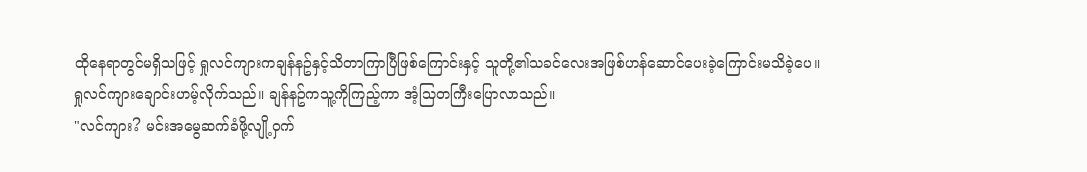ထိုနေရာတွင်မရှိသဖြင့် ရှုလင်ကျားကချန်နဥ်နှင့်သိတာကြာပြီဖြစ်ကြောင်းနှင့် သူတို့၏သခင်လေးအဖြစ်ဟန်ဆောင်ပေးခဲ့ကြောင်းမသိခဲ့ပေ။
ရှုလင်ကျားချောင်းဟမ့်လိုက်သည်။ ချန်နဥ်ကသူ့ကိုကြည့်ကာ အံ့သြတကြီးပြောလာသည်။
"လင်ကျား? မင်းအမွေဆက်ခံဖို့လျို့ဝှက်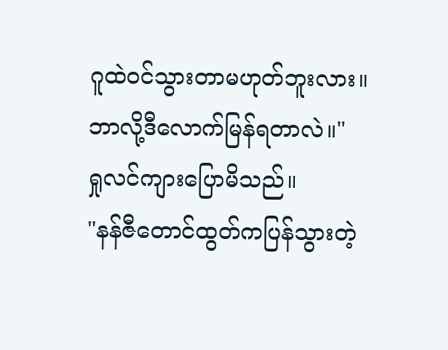ဂူထဲဝင်သွားတာမဟုတ်ဘူးလား။ ဘာလို့ဒီလောက်မြန်ရတာလဲ။"
ရှုလင်ကျားပြောမိသည်။
"နန်ဇီတောင်ထွတ်ကပြန်သွားတဲ့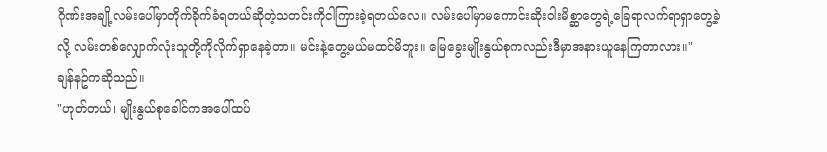ဂိုဏ်းအချို့လမ်းပေါ်မှာတိုက်ခိုက်ခံရတယ်ဆိုတဲ့သတင်းကိုငါကြားခဲ့ရတယ်လေ။ လမ်းပေါ်မှာမကောင်းဆိုးဝါးမိစ္ဆာတွေရဲ့ခြေရာလက်ရာရှာတွေ့ခဲ့လို့ လမ်းတစ်လျှောက်လုံးသူတို့ကိုလိုက်ရှာနေခဲ့တာ။ မင်းနဲ့တွေ့မယ်မထင်မိဘူး။ မြေခွေးမျိုးနွယ်စုကလည်းဒီမှာအနားယူနေကြတာလား။"
ချန်နဥ်ကဆိုသည်။
"ဟုတ်တယ်၊ မျိုးနွယ်စုခေါင်ကအပေါ်ထပ်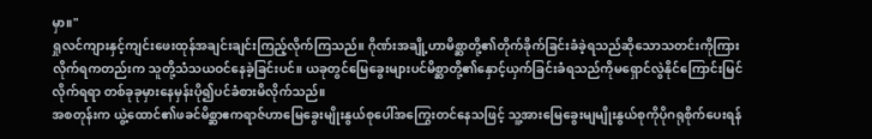မှာ။"
ရှုလင်ကျားနှင့်ကျင်းဖေးထုန်အချင်းချင်းကြည့်လိုက်ကြသည်။ ဂိုဏ်းအချို့ဟာမိစ္ဆာတို့၏တိုက်ခိုက်ခြင်းခံခဲ့ရသည်ဆိုသောသတင်းကိုကြားလိုက်ရကတည်းက သူတို့သံသယဝင်နေခဲ့ခြင်းပင်။ ယခုတွင်မြေခွေးများပင်မိစ္ဆာတို့၏နှောင့်ယှက်ခြင်းခံရသည်ကိုမရှောင်လွဲနိုင်ကြောင်းမြင်လိုက်ရရာ တစ်ခုခုမှားနေမှန်းပို၍ပင်ခံစားမိလိုက်သည်။
အစတုန်းက ယွဲ့ထောင်၏ဖခင်မိစ္ဆာဧကရာဇ်ဟာမြေခွေးမျိုးနွယ်စုပေါ်အကြွေးတင်နေသဖြင့် သူ့အားမြေခွေးမျမျိုးနွယ်စုကိုပိုဂရုစိုက်ပေးရန်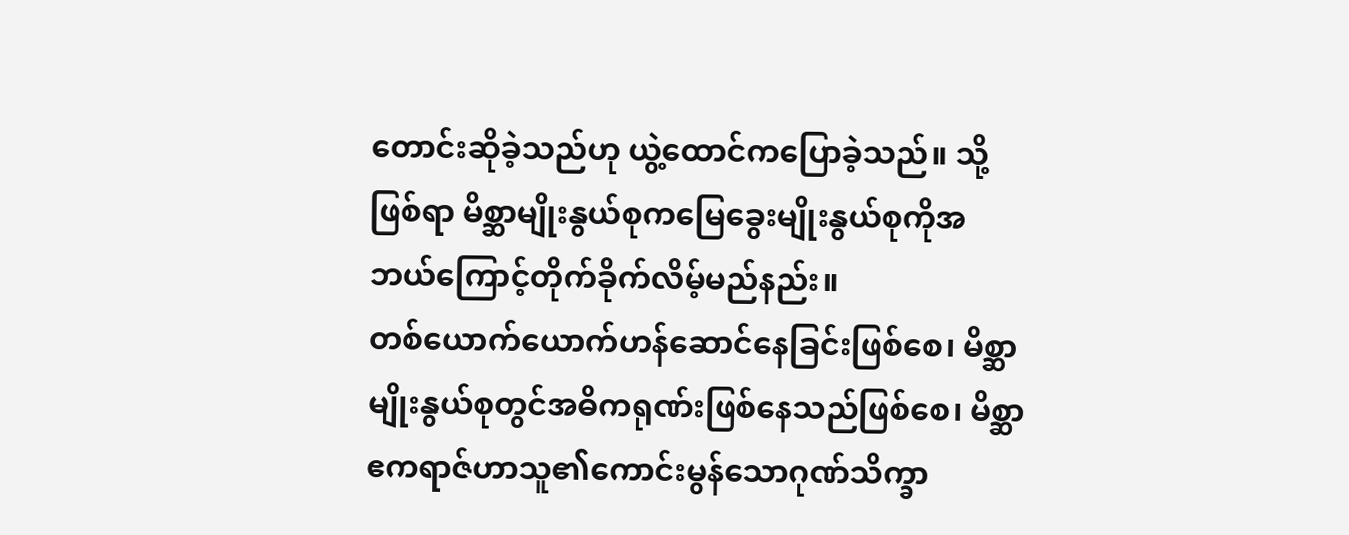တောင်းဆိုခဲ့သည်ဟု ယွဲ့ထောင်ကပြောခဲ့သည်။ သို့ဖြစ်ရာ မိစ္ဆာမျိုးနွယ်စုကမြေခွေးမျိုးနွယ်စုကိုအဘယ်ကြောင့်တိုက်ခိုက်လိမ့်မည်နည်း။
တစ်ယောက်ယောက်ဟန်ဆောင်နေခြင်းဖြစ်စေ၊ မိစ္ဆာမျိုးနွယ်စုတွင်အဓိကရုဏ်းဖြစ်နေသည်ဖြစ်စေ၊ မိစ္ဆာဧကရာဇ်ဟာသူ၏ကောင်းမွန်သောဂုဏ်သိက္ခာ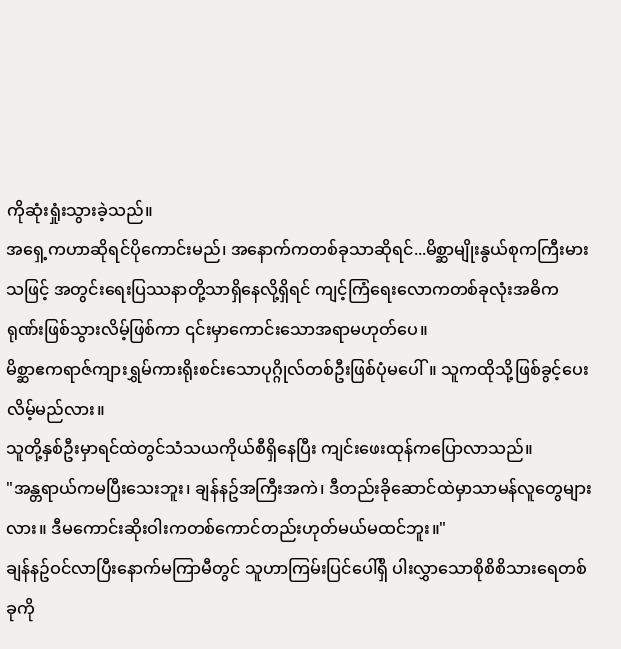ကိုဆုံးရှုံးသွားခဲ့သည်။
အရှေ့ကဟာဆိုရင်ပိုကောင်းမည်၊ အနောက်ကတစ်ခုသာဆိုရင်...မိစ္ဆာမျိုးနွယ်စုကကြီးမားသဖြင့် အတွင်းရေးပြဿနာတို့သာရှိနေလို့ရှိရင် ကျင့်ကြံရေးလောကတစ်ခုလုံးအဓိကရုဏ်းဖြစ်သွားလိမ့်ဖြစ်ကာ ၎င်းမှာကောင်းသောအရာမဟုတ်ပေ။
မိစ္ဆာဧကရာဇ်ကျားရွှမ်ကားရိုးစင်းသောပုဂ္ဂိုလ်တစ်ဦးဖြစ်ပုံမပေါ်။ သူကထိုသို့ဖြစ်ခွင့်ပေးလိမ့်မည်လား။
သူတို့နှစ်ဦးမှာရင်ထဲတွင်သံသယကိုယ်စီရှိနေပြီး ကျင်းဖေးထုန်ကပြောလာသည်။
"အန္တရာယ်ကမပြီးသေးဘူး၊ ချန်နဥ်အကြီးအကဲ၊ ဒီတည်းခိုဆောင်ထဲမှာသာမန်လူတွေများလား။ ဒီမကောင်းဆိုးဝါးကတစ်ကောင်တည်းဟုတ်မယ်မထင်ဘူး။"
ချန်နဥ်ဝင်လာပြီးနောက်မကြာမီတွင် သူဟာကြမ်းပြင်ပေါ်ရှိ ပါးလွှာသောစိုစိစိသားရေတစ်ခုကို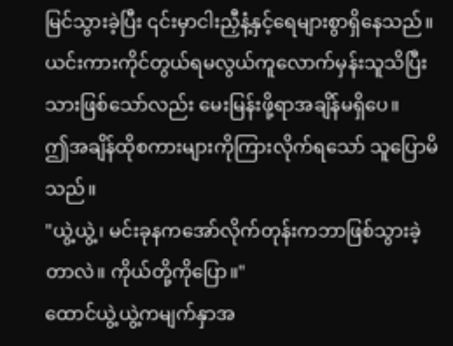မြင်သွားခဲ့ပြီး ၎င်းမှာငါးညှီနံ့နှင့်ရေများစွာရှိနေသည်။ ယင်းကားကိုင်တွယ်ရမလွယ်ကူလောက်မှန်းသူသိပြီးသားဖြစ်သော်လည်း မေးမြန်းဖို့ရာအချိန်မရှိပေ။
ဤအချိန်ထိုစကားများကိုကြားလိုက်ရသော် သူပြောမိသည်။
"ယွဲ့ယွဲ့၊ မင်းခုနကအော်လိုက်တုန်းကဘာဖြစ်သွားခဲ့တာလဲ။ ကိုယ်တို့ကိုပြော။"
ထောင်ယွဲ့ယွဲ့ကမျက်နှာအ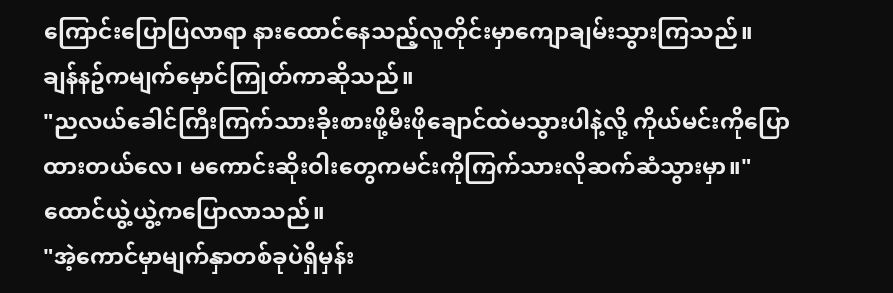ကြောင်းပြောပြလာရာ နားထောင်နေသည့်လူတိုင်းမှာကျောချမ်းသွားကြသည်။
ချန်နဥ်ကမျက်မှောင်ကြုတ်ကာဆိုသည်။
"ညလယ်ခေါင်ကြီးကြက်သားခိုးစားဖို့မီးဖိုချောင်ထဲမသွားပါနဲ့လို့ ကိုယ်မင်းကိုပြောထားတယ်လေ၊ မကောင်းဆိုးဝါးတွေကမင်းကိုကြက်သားလိုဆက်ဆံသွားမှာ။"
ထောင်ယွဲ့ယွဲ့ကပြောလာသည်။
"အဲ့ကောင်မှာမျက်နှာတစ်ခုပဲရှိမှန်း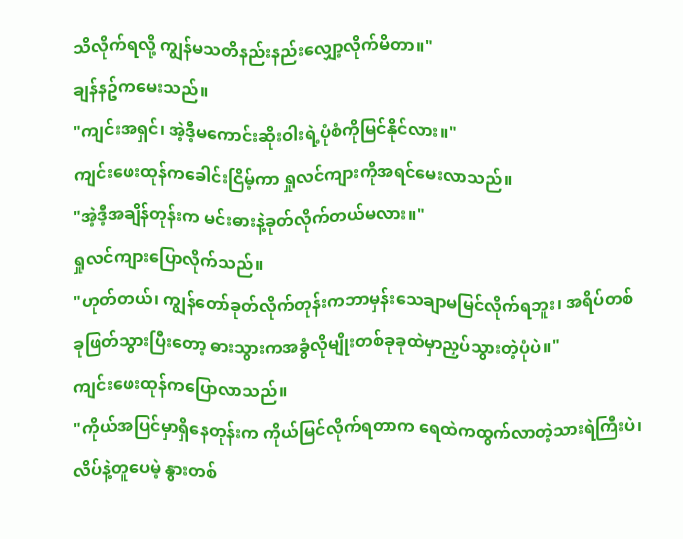သိလိုက်ရလို့ ကျွန်မသတိနည်းနည်းလျှော့လိုက်မိတာ။"
ချန်နဥ်ကမေးသည်။
"ကျင်းအရှင်၊ အဲ့ဒီ့မကောင်းဆိုးဝါးရဲ့ပုံစံကိုမြင်နိုင်လား။"
ကျင်းဖေးထုန်ကခေါင်းငြိမ့်ကာ ရှုလင်ကျားကိုအရင်မေးလာသည်။
"အဲ့ဒီ့အချိန်တုန်းက မင်းဓားနဲ့ခုတ်လိုက်တယ်မလား။"
ရှုလင်ကျားပြောလိုက်သည်။
"ဟုတ်တယ်၊ ကျွန်တော်ခုတ်လိုက်တုန်းကဘာမှန်းသေချာမမြင်လိုက်ရဘူး၊ အရိပ်တစ်ခုဖြတ်သွားပြီးတော့ ဓားသွားကအခွံလိုမျိုးတစ်ခုခုထဲမှာညှပ်သွားတဲ့ပုံပဲ။"
ကျင်းဖေးထုန်ကပြောလာသည်။
"ကိုယ်အပြင်မှာရှိနေတုန်းက ကိုယ်မြင်လိုက်ရတာက ရေထဲကထွက်လာတဲ့သားရဲကြီးပဲ၊ လိပ်နဲ့တူပေမဲ့ နွားတစ်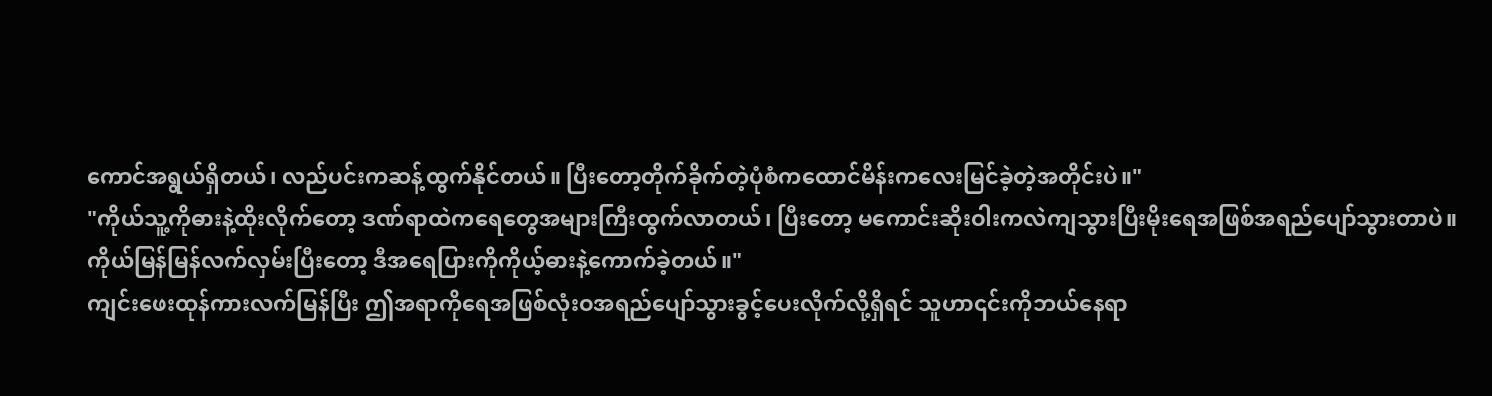ကောင်အရွယ်ရှိတယ်၊ လည်ပင်းကဆန့်ထွက်နိုင်တယ်။ ပြီးတော့တိုက်ခိုက်တဲ့ပုံစံကထောင်မိန်းကလေးမြင်ခဲ့တဲ့အတိုင်းပဲ။"
"ကိုယ်သူ့ကိုဓားနဲ့ထိုးလိုက်တော့ ဒဏ်ရာထဲကရေတွေအများကြီးထွက်လာတယ်၊ ပြီးတော့ မကောင်းဆိုးဝါးကလဲကျသွားပြီးမိုးရေအဖြစ်အရည်ပျော်သွားတာပဲ။ ကိုယ်မြန်မြန်လက်လှမ်းပြီးတော့ ဒီအရေပြားကိုကိုယ့်ဓားနဲ့ကောက်ခဲ့တယ်။"
ကျင်းဖေးထုန်ကားလက်မြန်ပြီး ဤအရာကိုရေအဖြစ်လုံးဝအရည်ပျော်သွားခွင့်ပေးလိုက်လို့ရှိရင် သူဟာ၎င်းကိုဘယ်နေရာ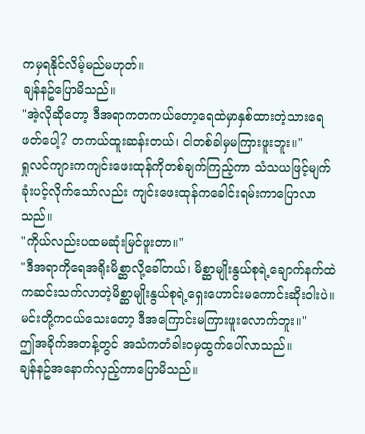ကမှရနိုင်လိမ့်မည်မဟုတ်။
ချန်နဥ်ပြောမိသည်။
"အဲ့လိုဆိုတော့ ဒီအရာကတကယ်တော့ရေထဲမှာနှစ်ထားတဲ့သားရေဖတ်ပေါ့? တကယ်ထူးဆန်းတယ်၊ ငါတစ်ခါမှမကြားဖူးဘူး။"
ရှုလင်ကျားကကျင်းဖေးထုန်ကိုတစ်ချက်ကြည့်ကာ သံသယဖြင့်မျက်ခုံးပင့်လိုက်သော်လည်း ကျင်းဖေးထုန်ကခေါင်းရမ်းကာပြောလာသည်။
"ကိုယ်လည်းပထမဆုံးမြင်ဖူးတာ။"
"ဒီအရာကိုရေအရိုးမိစ္ဆာလို့ခေါ်တယ်၊ မိစ္ဆာမျိုးနွယ်စုရဲ့ချောက်နက်ထဲကဆင်းသက်လာတဲ့မိစ္ဆာမျိုးနွယ်စုရဲ့ရှေးဟောင်းမကောင်းဆိုးဝါးပဲ။ မင်းတို့ကငယ်သေးတော့ ဒီအကြောင်းမကြားဖူးလောက်ဘူး။"
ဤအခိုက်အတန့်တွင် အသံကတံခါးဝမှထွက်ပေါ်လာသည်။
ချန်နဥ်အနောက်လှည့်ကာပြောမိသည်။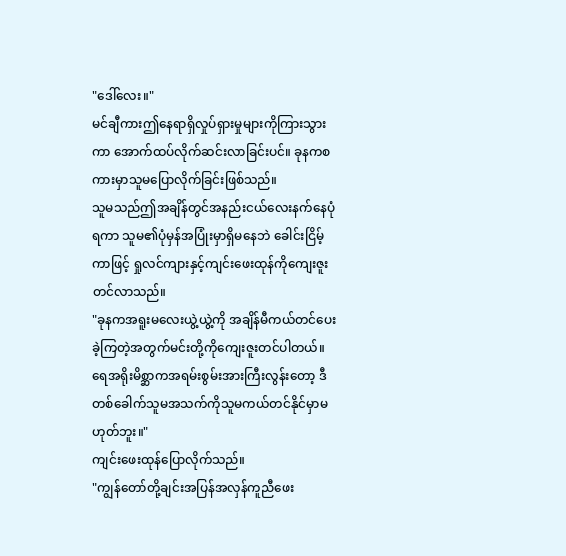"ဒေါ်လေး။"
မင်ချီကားဤနေရာရှိလှုပ်ရှားမှုများကိုကြားသွားကာ အောက်ထပ်လိုက်ဆင်းလာခြင်းပင်။ ခုနကစကားမှာသူမပြောလိုက်ခြင်းဖြစ်သည်။
သူမသည်ဤအချိန်တွင်အနည်းငယ်လေးနက်နေပုံရကာ သူမ၏ပုံမှန်အပြုံးမှာရှိမနေဘဲ ခေါင်းငြိမ့်ကာဖြင့် ရှုလင်ကျားနှင့်ကျင်းဖေးထုန်ကိုကျေးဇူးတင်လာသည်။
"ခုနကအရူးမလေးယွဲ့ယွဲ့ကို အချိန်မီကယ်တင်ပေးခဲ့ကြတဲ့အတွက်မင်းတို့ကိုကျေးဇူးတင်ပါတယ်။ ရေအရိုးမိစ္ဆာကအရမ်းစွမ်းအားကြီးလွန်းတော့ ဒီတစ်ခေါက်သူမအသက်ကိုသူမကယ်တင်နိုင်မှာမဟုတ်ဘူး။"
ကျင်းဖေးထုန်ပြောလိုက်သည်။
"ကျွန်တော်တို့ချင်းအပြန်အလှန်ကူညီဖေး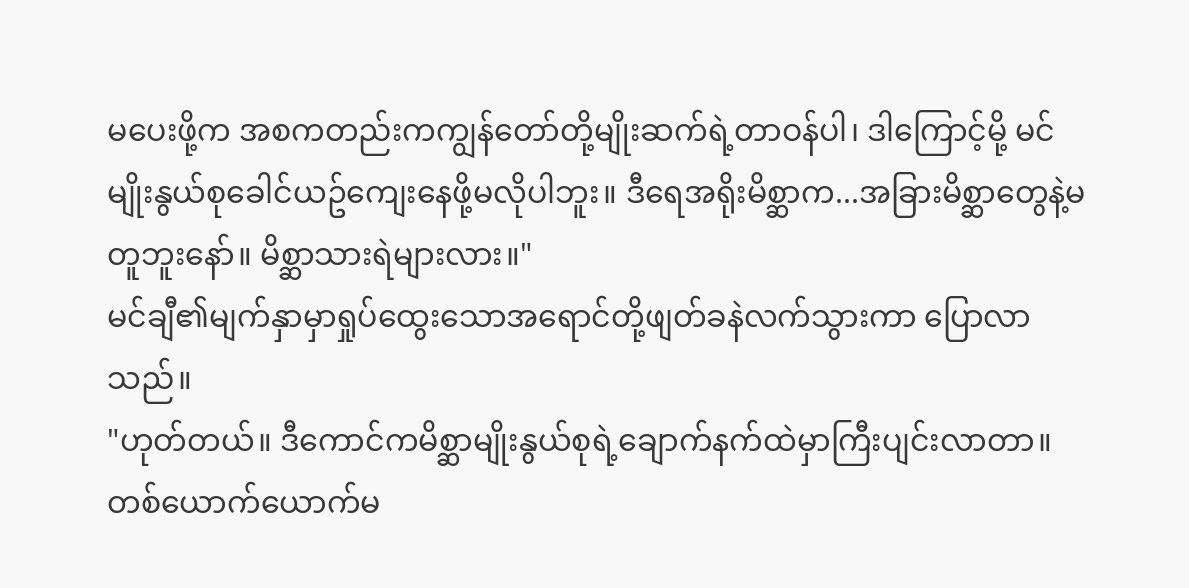မပေးဖို့က အစကတည်းကကျွန်တော်တို့မျိုးဆက်ရဲ့တာဝန်ပါ၊ ဒါကြောင့်မို့ မင်မျိုးနွယ်စုခေါင်ယဥ်ကျေးနေဖို့မလိုပါဘူး။ ဒီရေအရိုးမိစ္ဆာက...အခြားမိစ္ဆာတွေနဲ့မတူဘူးနော်။ မိစ္ဆာသားရဲများလား။"
မင်ချီ၏မျက်နှာမှာရှုပ်ထွေးသောအရောင်တို့ဖျတ်ခနဲလက်သွားကာ ပြောလာသည်။
"ဟုတ်တယ်။ ဒီကောင်ကမိစ္ဆာမျိုးနွယ်စုရဲ့ချောက်နက်ထဲမှာကြီးပျင်းလာတာ။ တစ်ယောက်ယောက်မ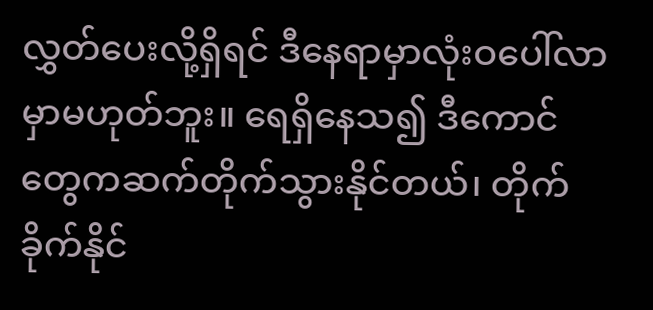လွှတ်ပေးလို့ရှိရင် ဒီနေရာမှာလုံးဝပေါ်လာမှာမဟုတ်ဘူး။ ရေရှိနေသ၍ ဒီကောင်တွေကဆက်တိုက်သွားနိုင်တယ်၊ တိုက်ခိုက်နိုင်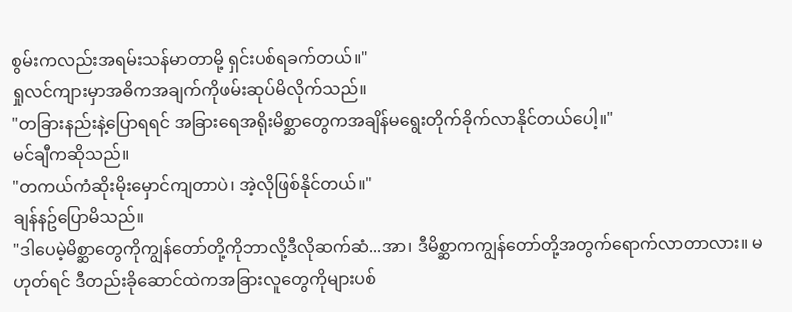စွမ်းကလည်းအရမ်းသန်မာတာမို့ ရှင်းပစ်ရခက်တယ်။"
ရှုလင်ကျားမှာအဓိကအချက်ကိုဖမ်းဆုပ်မိလိုက်သည်။
"တခြားနည်းနဲ့ပြောရရင် အခြားရေအရိုးမိစ္ဆာတွေကအချိန်မရွေးတိုက်ခိုက်လာနိုင်တယ်ပေါ့။"
မင်ချီကဆိုသည်။
"တကယ်ကံဆိုးမိုးမှောင်ကျတာပဲ၊ အဲ့လိုဖြစ်နိုင်တယ်။"
ချန်နဥ်ပြောမိသည်။
"ဒါပေမဲ့မိစ္ဆာတွေကိုကျွန်တော်တို့ကိုဘာလို့ဒီလိုဆက်ဆံ...အာ၊ ဒီမိစ္ဆာကကျွန်တော်တို့အတွက်ရောက်လာတာလား။ မဟုတ်ရင် ဒီတည်းခိုဆောင်ထဲကအခြားလူတွေကိုများပစ်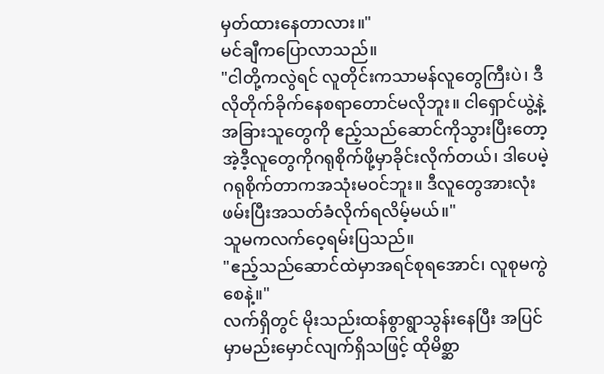မှတ်ထားနေတာလား။"
မင်ချီကပြောလာသည်။
"ငါတို့ကလွဲရင် လူတိုင်းကသာမန်လူတွေကြီးပဲ၊ ဒီလိုတိုက်ခိုက်နေစရာတောင်မလိုဘူး။ ငါရှောင်ယွဲ့နဲ့အခြားသူတွေကို ဧည့်သည်ဆောင်ကိုသွားပြီးတော့ အဲ့ဒီ့လူတွေကိုဂရုစိုက်ဖို့မှာခိုင်းလိုက်တယ်၊ ဒါပေမဲ့ဂရုစိုက်တာကအသုံးမဝင်ဘူး။ ဒီလူတွေအားလုံးဖမ်းပြီးအသတ်ခံလိုက်ရလိမ့်မယ်။"
သူမကလက်ဝေ့ရမ်းပြသည်။
"ဧည့်သည်ဆောင်ထဲမှာအရင်စုရအောင်၊ လူစုမကွဲစေနဲ့။"
လက်ရှိတွင် မိုးသည်းထန်စွာရွာသွန်းနေပြီး အပြင်မှာမည်းမှောင်လျက်ရှိသဖြင့် ထိုမိစ္ဆာ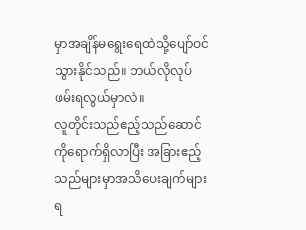မှာအချိန်မရွေးရေထဲသို့ပျော်ဝင်သွားနိုင်သည်။ ဘယ်လိုလုပ်ဖမ်းရလွယ်မှာလဲ။
လူတိုင်းသည်ဧည့်သည်ဆောင်ကိုရောက်ရှိလာပြီး အခြားဧည့်သည်များမှာအသိပေးချက်များရ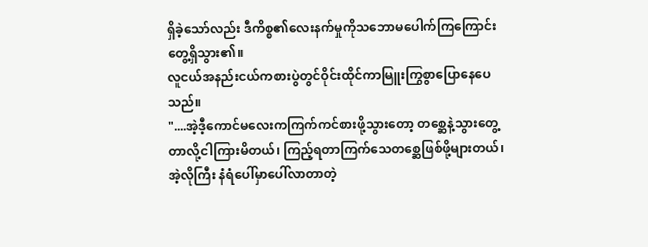ရှိခဲ့သော်လည်း ဒီကိစ္စ၏လေးနက်မှုကိုသဘောမပေါက်ကြကြောင်းတွေ့ရှိသွား၏။
လူငယ်အနည်းငယ်ကစားပွဲတွင်ဝိုင်းထိုင်ကာမြူးကြွစွာပြောနေပေသည်။
"....အဲ့ဒီ့ကောင်မလေးကကြက်ကင်စားဖို့သွားတော့ တစ္ဆေနဲ့သွားတွေ့တာလို့ငါကြားမိတယ်၊ ကြည့်ရတာကြက်သေတစ္ဆေဖြစ်ဖို့များတယ်၊ အဲ့လိုကြီး နံရံပေါ်မှာပေါ်လာတာတဲ့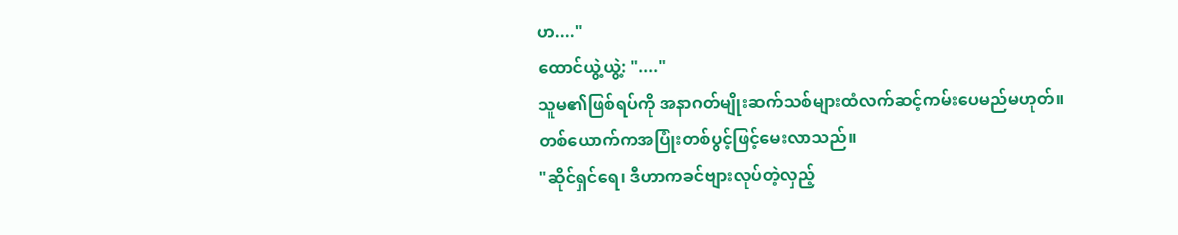ဟ...."
ထောင်ယွဲ့ယွဲ့: "...."
သူမ၏ဖြစ်ရပ်ကို အနာဂတ်မျိုးဆက်သစ်များထံလက်ဆင့်ကမ်းပေမည်မဟုတ်။
တစ်ယောက်ကအပြုံးတစ်ပွင့်ဖြင့်မေးလာသည်။
"ဆိုင်ရှင်ရေ၊ ဒီဟာကခင်ဗျားလုပ်တဲ့လှည့်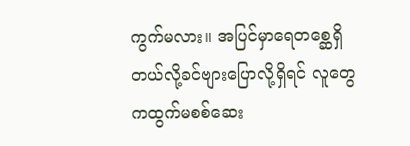ကွက်မလား။ အပြင်မှာရေတစ္ဆေရှိတယ်လို့ခင်ဗျားပြောလို့ရှိရင် လူတွေကထွက်မစစ်ဆေး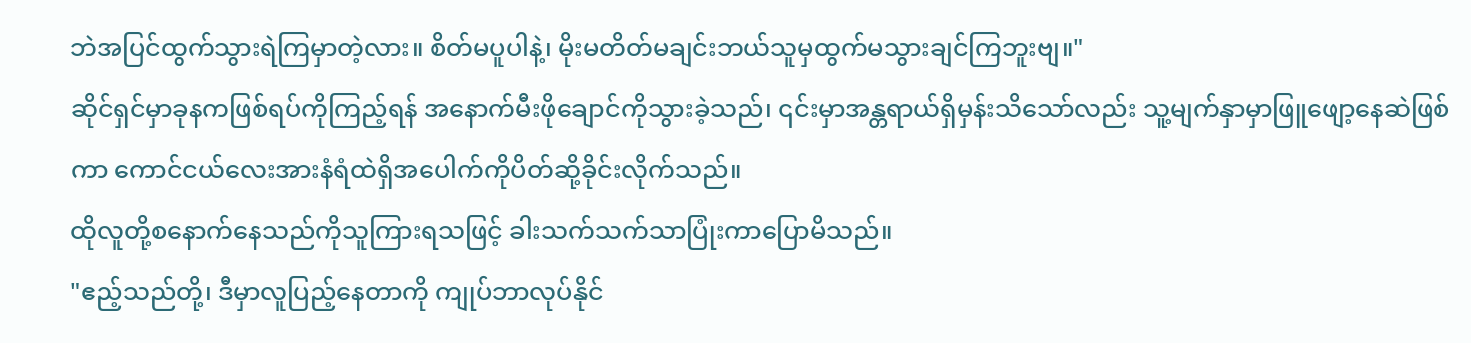ဘဲအပြင်ထွက်သွားရဲကြမှာတဲ့လား။ စိတ်မပူပါနဲ့၊ မိုးမတိတ်မချင်းဘယ်သူမှထွက်မသွားချင်ကြဘူးဗျ။"
ဆိုင်ရှင်မှာခုနကဖြစ်ရပ်ကိုကြည့်ရန် အနောက်မီးဖိုချောင်ကိုသွားခဲ့သည်၊ ၎င်းမှာအန္တရာယ်ရှိမှန်းသိသော်လည်း သူ့မျက်နှာမှာဖြူဖျော့နေဆဲဖြစ်ကာ ကောင်ငယ်လေးအားနံရံထဲရှိအပေါက်ကိုပိတ်ဆို့ခိုင်းလိုက်သည်။
ထိုလူတို့စနောက်နေသည်ကိုသူကြားရသဖြင့် ခါးသက်သက်သာပြုံးကာပြောမိသည်။
"ဧည့်သည်တို့၊ ဒီမှာလူပြည့်နေတာကို ကျုပ်ဘာလုပ်နိုင်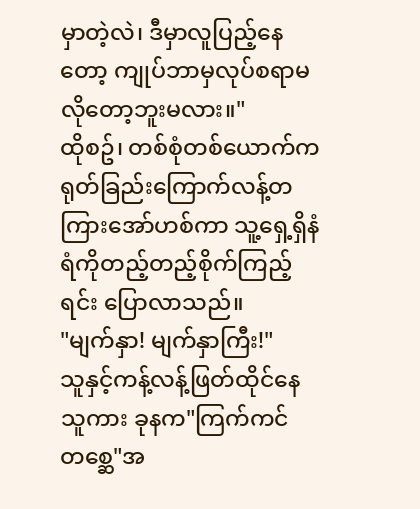မှာတဲ့လဲ၊ ဒီမှာလူပြည့်နေတော့ ကျုပ်ဘာမှလုပ်စရာမလိုတော့ဘူးမလား။"
ထိုစဥ်၊ တစ်စုံတစ်ယောက်ကရုတ်ခြည်းကြောက်လန့်တကြားအော်ဟစ်ကာ သူ့ရှေ့ရှိနံရံကိုတည့်တည့်စိုက်ကြည့်ရင်း ပြောလာသည်။
"မျက်နှာ! မျက်နှာကြီး!"
သူနှင့်ကန့်လန့်ဖြတ်ထိုင်နေသူကား ခုနက"ကြက်ကင်တစ္ဆေ"အ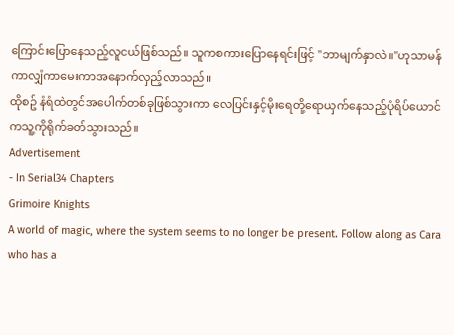ကြောင်းပြောနေသည့်လူငယ်ဖြစ်သည်။ သူကစကားပြောနေရင်းဖြင့် "ဘာမျက်နှာလဲ။"ဟုသာမန်ကာလျှံကာမေးကာအနောက်လှည့်လာသည်။
ထိုစဥ် နံရံထဲတွင်အပေါက်တစ်ခုဖြစ်သွားကာ လေပြင်းနှင့်မိုးရေတို့ရောယှက်နေသည့်ပုံရိပ်ယောင်ကသူ့ကိုရိုက်ခတ်သွားသည်။
Advertisement
- In Serial34 Chapters
Grimoire Knights
A world of magic, where the system seems to no longer be present. Follow along as Cara who has a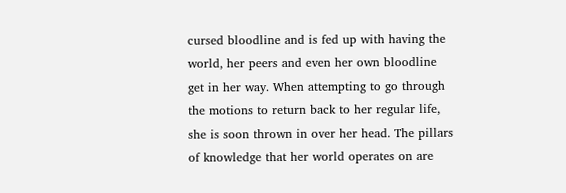cursed bloodline and is fed up with having the world, her peers and even her own bloodline get in her way. When attempting to go through the motions to return back to her regular life, she is soon thrown in over her head. The pillars of knowledge that her world operates on are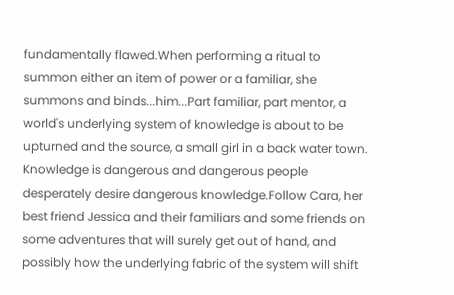fundamentally flawed.When performing a ritual to summon either an item of power or a familiar, she summons and binds...him...Part familiar, part mentor, a world's underlying system of knowledge is about to be upturned and the source, a small girl in a back water town. Knowledge is dangerous and dangerous people desperately desire dangerous knowledge.Follow Cara, her best friend Jessica and their familiars and some friends on some adventures that will surely get out of hand, and possibly how the underlying fabric of the system will shift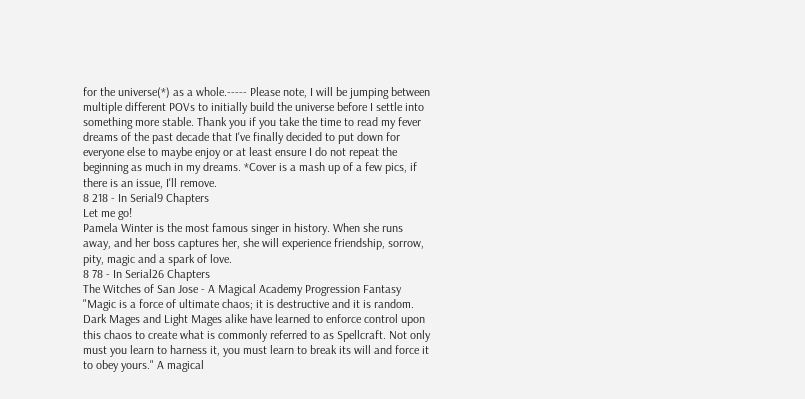for the universe(*) as a whole.----- Please note, I will be jumping between multiple different POVs to initially build the universe before I settle into something more stable. Thank you if you take the time to read my fever dreams of the past decade that I've finally decided to put down for everyone else to maybe enjoy or at least ensure I do not repeat the beginning as much in my dreams. *Cover is a mash up of a few pics, if there is an issue, I'll remove.
8 218 - In Serial9 Chapters
Let me go!
Pamela Winter is the most famous singer in history. When she runs away, and her boss captures her, she will experience friendship, sorrow, pity, magic and a spark of love.
8 78 - In Serial26 Chapters
The Witches of San Jose - A Magical Academy Progression Fantasy
"Magic is a force of ultimate chaos; it is destructive and it is random. Dark Mages and Light Mages alike have learned to enforce control upon this chaos to create what is commonly referred to as Spellcraft. Not only must you learn to harness it, you must learn to break its will and force it to obey yours." A magical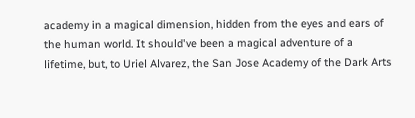academy in a magical dimension, hidden from the eyes and ears of the human world. It should've been a magical adventure of a lifetime, but, to Uriel Alvarez, the San Jose Academy of the Dark Arts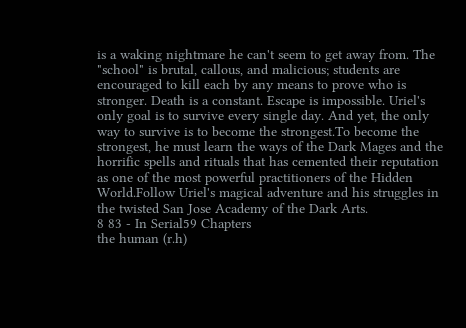is a waking nightmare he can't seem to get away from. The "school" is brutal, callous, and malicious; students are encouraged to kill each by any means to prove who is stronger. Death is a constant. Escape is impossible. Uriel's only goal is to survive every single day. And yet, the only way to survive is to become the strongest.To become the strongest, he must learn the ways of the Dark Mages and the horrific spells and rituals that has cemented their reputation as one of the most powerful practitioners of the Hidden World.Follow Uriel's magical adventure and his struggles in the twisted San Jose Academy of the Dark Arts.
8 83 - In Serial59 Chapters
the human (r.h)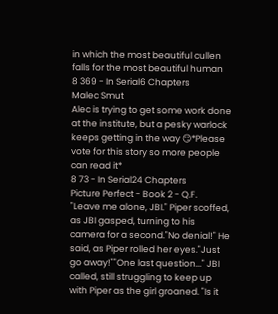in which the most beautiful cullen falls for the most beautiful human
8 369 - In Serial6 Chapters
Malec Smut
Alec is trying to get some work done at the institute, but a pesky warlock keeps getting in the way 😏*Please vote for this story so more people can read it*
8 73 - In Serial24 Chapters
Picture Perfect - Book 2 - Q.F.
"Leave me alone, JBI." Piper scoffed, as JBI gasped, turning to his camera for a second."No denial!" He said, as Piper rolled her eyes."Just go away!""One last question..." JBI called, still struggling to keep up with Piper as the girl groaned. "Is it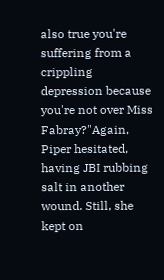also true you're suffering from a crippling depression because you're not over Miss Fabray?"Again, Piper hesitated, having JBI rubbing salt in another wound. Still, she kept on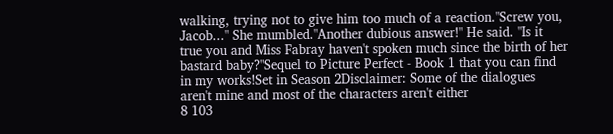walking, trying not to give him too much of a reaction."Screw you, Jacob..." She mumbled."Another dubious answer!" He said. "Is it true you and Miss Fabray haven't spoken much since the birth of her bastard baby?"Sequel to Picture Perfect - Book 1 that you can find in my works!Set in Season 2Disclaimer: Some of the dialogues aren't mine and most of the characters aren't either
8 103